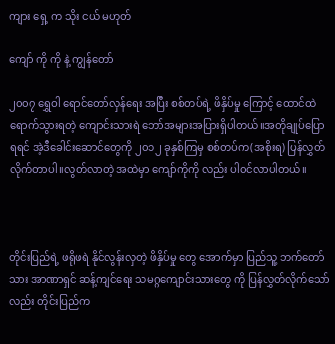ကျား ရှေ့ က သိုး ငယ် မဟုတ်

ကျော် ကို ကို နဲ့ ကျွန်တော်

၂၀၀၇ ရွှေဝါ ရောင်တော်လှန်ရေး အပြီး စစ်တပ်ရဲ့ ဖိနှိပ်မှု ကြောင့် ထောင်ထဲ ရောက်သွားရတဲ့ ကျောင်းသားရဲ ဘော်အများအပြားရှိပါတယ်။အတိုချုပ်ပြောရရင် အဲ့ဒီခေါင်းဆောင်တွေကို ၂၀၁၂ ခုနှစ်ကြမှ စစ်တပ်က(အစိုးရ) ပြန်လွှတ်လိုက်တာပါ။လွတ်လာတဲ့ အထဲမှာ ကျော်ကိုကို လည်း ပါ၀င်လာပါတယ်။



တိုင်းပြည်ရဲ့ ဖရိုဖရဲ နိုင်လွန်းလှတဲ့ ဖိနှိပ်မှု တွေ အောက်မှာ ပြည်သူ့ ဘက်တော်သား အာဏာရှင် ဆန့်ကျင်ရေး သမဂ္ဂကျောင်းသားတွေ ကို ပြန်လွှတ်လိုက်သော်လည်း တိုင်းပြည်က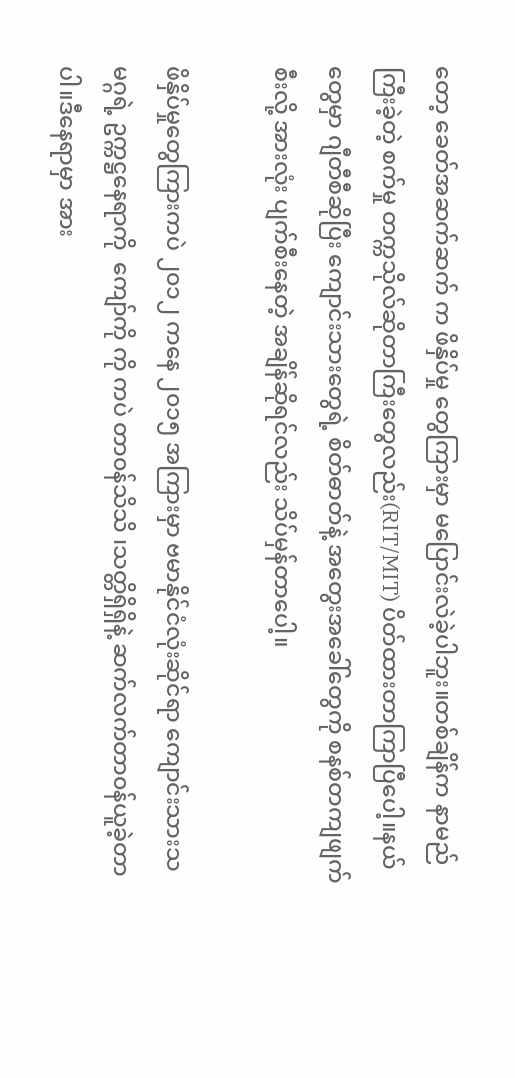တော့ ခေတ်အဆက်ဆက် က ဖိနှိပ်မှု တွေကြားမှာ မပြောင်းလဲခဲ့ပါဘူး။တစ်ချိန်က နာမည်ကြီးခဲ့တဲ့ စက်မှု တက္ကသိုလ်ဆိုတာကြီးတွေလည်း(RIT/MIT) ပိတ်ထားတာကြာပြီပေါ့။နယ်တွေမှာ ဂျီတီစီဆိုပြီး ကျောင်းသားတွေရဲ့ စိတ်ဓာတ်နဲ့ အတွေးအခေါ်တွေကို စနစ်တကျဖျက်စီးလို့ အားလုံး ပျက်စီးနေတဲ့ အချိန်ဆိုရင်လည်း သိပ်မှန်တာပေါ့။

ဖိနှိပ်မှုတွေကြားကပဲ ၂၀၁၂ ကနေ ၂၀၁၅ အကြားမှာ ဗမာနိုင်ငံလုံးဆိုင်ရာ ကျောင်းသားသမဂ္ဂရဲ့ ဥက္ကဋ္ဌနေရာကို  ကျော်ကို ကို ကပဲ တာ၀န်သိသိ ၊သတ္တိရှိရှိနဲ့ ဆက်လက်တာ၀န်ယူခဲ့တာပါ။ဒီနေရာမှာ အား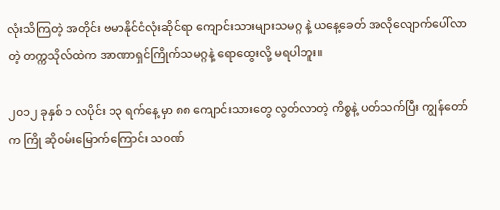လုံးသိကြတဲ့ အတိုင်း ဗမာနိုင်ငံလုံးဆိုင်ရာ ကျောင်းသားများသမဂ္ဂ နဲ့ ယနေ့ခေတ် အလိုလျောက်ပေါ်လာတဲ့ တက္ကသိုလ်ထဲက အာဏာရှင်ကြိုက်သမဂ္ဂနဲ့ ရောထွေးလို့ မရပါဘူး။

၂၀၁၂ ခုနှစ် ၁ လပိုင်း ၁၃ ရက်နေ့ မှာ ၈၈ ကျောင်းသားတွေ လွတ်လာတဲ့ ကိစ္စနဲ့ ပတ်သက်ပြီး ကျွန်တော် က ကြို ဆို၀မ်းမြောက်ကြောင်း သ၀ဏ်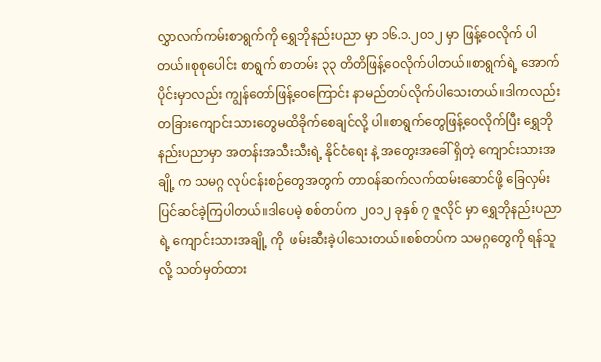လွှာလက်ကမ်းစာရွက်ကို ရွှေဘိုနည်းပညာ မှာ ၁၆.၁.၂၀၁၂ မှာ ဖြန့်ဝေလိုက် ပါတယ်။စုစုပေါင်း စာရွက် စာတမ်း ၃၃ တိတိဖြန့်ဝေလိုက်ပါတယ်။စာရွက်ရဲ့ အောက်ပိုင်းမှာလည်း ကျွန်တော်ဖြန့်ဝေကြောင်း နာမည်တပ်လိုက်ပါသေးတယ်။ဒါကလည်း တခြားကျောင်းသားတွေမထိခိုက်စေချင်လို့ ပါ။စာရွက်တွေဖြန့်ဝေလိုက်ပြီး ရွှေဘိုနည်းပညာမှာ အတန်းအသီးသီးရဲ့ နိုင်ငံရေး နဲ့ အတွေးအခေါ် ရှိတဲ့ ကျောင်းသားအချို့ က သမဂ္ဂ လုပ်ငန်းစဉ်တွေအတွက် တာ၀န်ဆက်လက်ထမ်းဆောင်ဖို့ ခြေလှမ်းပြင်ဆင်ခဲ့ကြပါတယ်။ဒါပေမဲ့ စစ်တပ်က ၂၀၁၂ ခုနှစ် ၇ ဇူလိုင် မှာ ရွှေဘိုနည်းပညာရဲ့ ကျောင်းသားအချို့ ကို  ဖမ်းဆီးခဲ့ပါသေးတယ်။စစ်တပ်က သမဂ္ဂတွေကို ရန်သူလို့ သတ်မှတ်ထား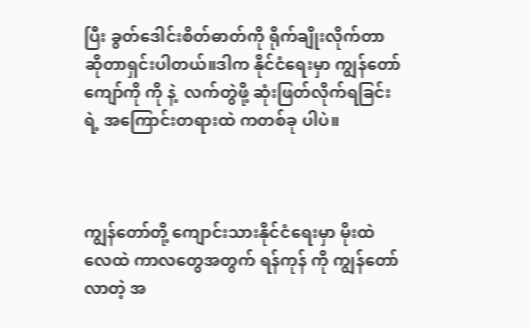ပြီး ခွတ်ဒေါင်းစိတ်ဓာတ်ကို ရိုက်ချိုးလိုက်တာဆိုတာရှင်းပါတယ်။ဒါက နိုင်ငံရေးမှာ ကျွန်တော် ကျော်ကို ကို နဲ့  လက်တွဲဖို့ ဆုံးဖြတ်လိုက်ရခြင်းရဲ့ အကြောင်းတရားထဲ ကတစ်ခု ပါပဲ။



ကျွန်တော်တို့ ကျောင်းသားနိုင်ငံရေးမှာ မိုးထဲလေထဲ ကာလတွေအတွက် ရန်ကုန် ကို ကျွန်တော်လာတဲ့ အ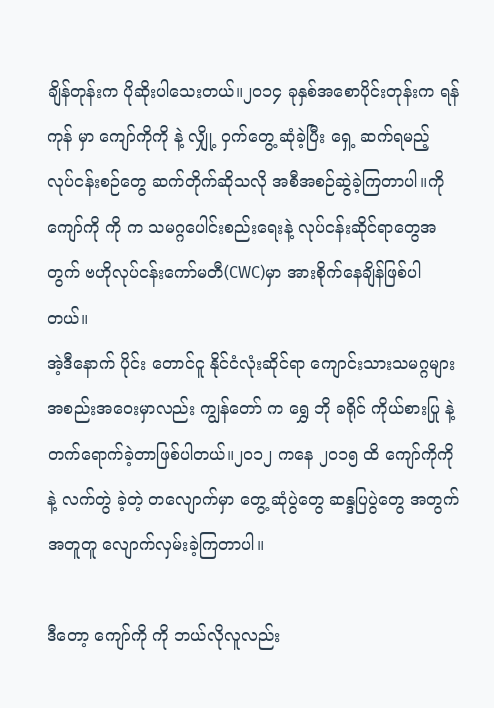ချိန်တုန်းက ပိုဆိုးပါသေးတယ်။၂၀၁၄ ခုနှစ်အစောပိုင်းတုန်းက ရန်ကုန် မှာ ကျော်ကိုကို နဲ့ လျှို့ ဝှက်တွေ့ ဆုံခဲ့ပြီး ရှေ့ ဆက်ရမည့် လုပ်ငန်းစဉ်တွေ ဆက်တိုက်ဆိုသလို အစီအစဉ်ဆွဲခဲ့ကြတာပါ။ကိုကျော်ကို ကို က သမဂ္ဂပေါင်းစည်းရေးနဲ့ လုပ်ငန်းဆိုင်ရာတွေအတွက် ဗဟိုလုပ်ငန်းကော်မတီ(CWC)မှာ အားစိုက်နေချိန်ဖြစ်ပါတယ်။
အဲ့ဒီနောက် ပိုင်း တောင်ငူ နိုင်ငံလုံးဆိုင်ရာ ကျောင်းသားသမဂ္ဂများအစည်းအဝေးမှာလည်း ကျွန်တော် က ရွှေ ဘို ခရိုင် ကိုယ်စားပြု နဲ့ တက်ရောက်ခဲ့တာဖြစ်ပါတယ်။၂၀၁၂ ကနေ ၂၀၁၅ ထိ ကျော်ကိုကို နဲ့ လက်တွဲ ခဲ့တဲ့ တလျောက်မှာ တွေ့ ဆုံပွဲတွေ ဆန္ဒပြပွဲတွေ အတွက် အတူတူ လျောက်လှမ်းခဲ့ကြတာပါ။

ဒီတော့ ကျော်ကို ကို ဘယ်လိုလူလည်း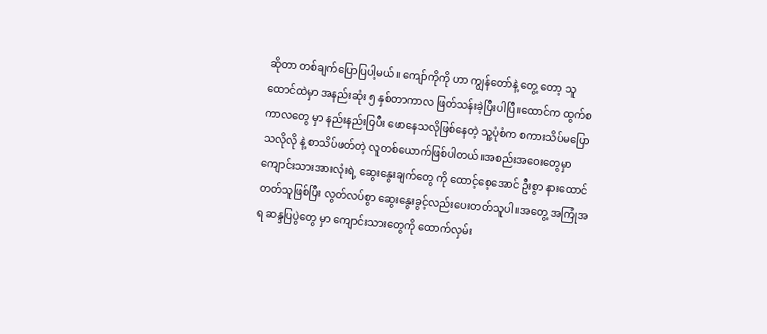ဆိုတာ တစ်ချက်ပြောပြပါ့မယ်။ ကျော်ကိုကို ဟာ ကျွန်တော်နဲ့ တွေ့ တော့ သူ ထောင်ထဲမှာ အနည်းဆုံး ၅ နှစ်တာကာလ ဖြတ်သန်းခဲ့ပြီးပါပြီ။ထောင်က ထွက်စကာလတွေ မှာ နည်းနည်းဝြပီး ဖောနေသလိုဖြစ်နေတဲ့ သူ့ပုံစံက စကားသိပ်မပြောသလိုလို နဲ့ စာသိပ်ဖတ်တဲ့ လူတစ်ယောက်ဖြစ်ပါတယ်။အစည်းအဝေးတွေမှာ ကျောင်းသားအားလုံးရဲ့ ဆွေးနွေးချက်တွေ ကို ထောင့်စေ့အောင် ဦးစွာ နားထောင်တတ်သူဖြစ်ပြီး လွတ်လပ်စွာ ဆွေးနွေးခွင့်လည်းပေးတတ်သူပါ။အတွေ့ အကြုံအရ ဆန္ဒပြပွဲတွေ မှာ ကျောင်းသားတွေကို ထောက်လှမ်း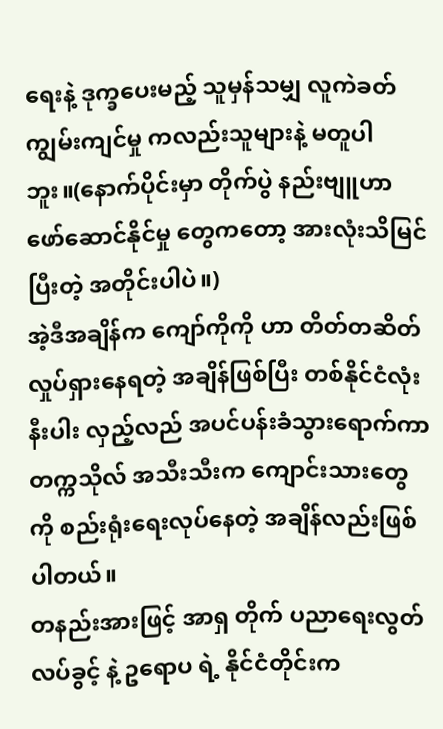ရေးနဲ့ ဒုက္ခပေးမည့် သူမှန်သမျှ လူကဲခတ် ကျွမ်းကျင်မှု ကလည်းသူများနဲ့ မတူပါဘူး။(နောက်ပိုင်းမှာ တိုက်ပွဲ နည်းဗျူဟာ ဖော်ဆောင်နိုင်မှု တွေကတော့ အားလုံးသိမြင်ပြီးတဲ့ အတိုင်းပါပဲ။)
အဲ့ဒီအချိန်က ကျော်ကိုကို ဟာ တိတ်တဆိတ်လှုပ်ရှားနေရတဲ့ အချိန်ဖြစ်ပြီး တစ်နိုင်ငံလုံးနီးပါး လှည့်လည် အပင်ပန်းခံသွားရောက်ကာ တက္ကသိုလ် အသီးသီးက ကျောင်းသားတွေ ကို စည်းရုံးရေးလုပ်နေတဲ့ အချိန်လည်းဖြစ်ပါတယ်။
တနည်းအားဖြင့် အာရှ တိုက် ပညာရေးလွတ်လပ်ခွင့် နဲ့ ဥရောပ ရဲ့ နိုင်ငံတိုင်းက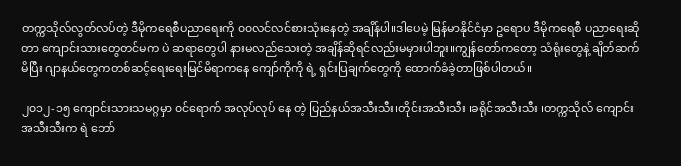တက္ကသိုလ်လွတ်လပ်တဲ့ ဒီမိုကရေစီပညာရေးကို ၀၀လင်လင်စားသုံးနေတဲ့ အချိန်ပါ။ဒါပေမဲ့ မြန်မာနိုင်ငံမှာ ဥရောပ ဒီမိုကရေစီ ပညာရေးဆိုတာ ကျောင်းသားတွေတင်မက ပဲ ဆရာတွေပါ နားမလည်သေးတဲ့ အချိန်ဆိုရင်လည်းမမှားပါဘူး။ကျွန်တော်ကတော့ သံရုံးတွေနဲ့ ချိတ်ဆက်မိပြီး ဂျာနယ်တွေကတစ်ဆင့်ရေးရေးမြင်မိရာကနေ ကျော်ကိုကို ရဲ့ ရှင်းပြချက်တွေကို ထောက်ခံခဲ့တာဖြစ်ပါတယ်။

၂၀၁၂-၁၅ ကျောင်းသားသမဂ္ဂမှာ ၀င်ရောက် အလုပ်လုပ် နေ တဲ့ ပြည်နယ်အသီးသီး၊တိုင်းအသီးသီး ၊ခရိုင်အသီးသီး ၊တက္ကသိုလ် ကျောင်းအသီးသီးက ရဲ ဘော်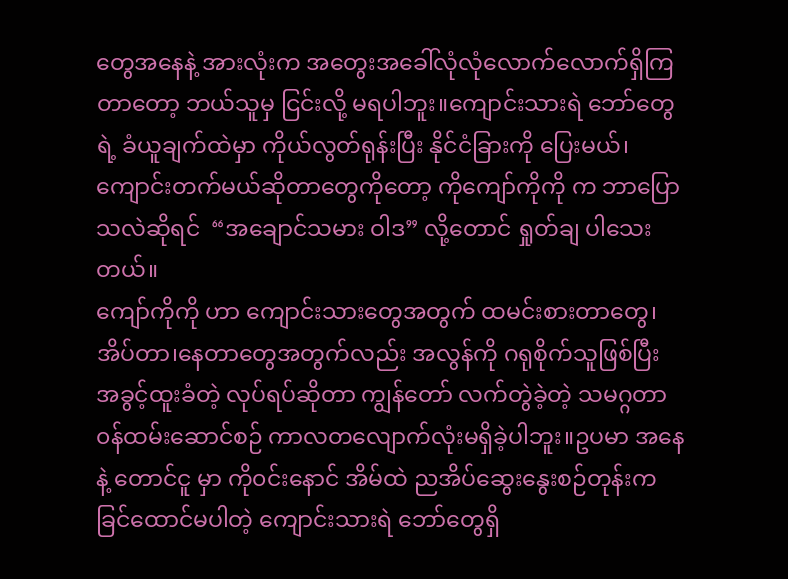တွေအနေနဲ့ အားလုံးက အတွေးအခေါ်လုံလုံလောက်လောက်ရှိကြတာတော့ ဘယ်သူမှ ငြင်းလို့ မရပါဘူး။ကျောင်းသားရဲ ဘော်တွေရဲ့ ခံယူချက်ထဲမှာ ကိုယ်လွတ်ရုန်းပြီး နိုင်ငံခြားကို ပြေးမယ်၊ကျောင်းတက်မယ်ဆိုတာတွေကိုတော့ ကိုကျော်ကိုကို က ဘာပြောသလဲဆိုရင်  “အချောင်သမား ဝါဒ” လို့တောင် ရှုတ်ချ ပါသေးတယ်။
ကျော်ကိုကို ဟာ ကျောင်းသားတွေအတွက် ထမင်းစားတာတွေ၊အိပ်တာ၊နေတာတွေအတွက်လည်း အလွန်ကို ဂရုစိုက်သူဖြစ်ပြီး အခွင့်ထူးခံတဲ့ လုပ်ရပ်ဆိုတာ ကျွန်တော် လက်တွဲခဲ့တဲ့ သမဂ္ဂတာ၀န်ထမ်းဆောင်စဉ် ကာလတလျောက်လုံးမရှိခဲ့ပါဘူး။ဥပမာ အနေနဲ့ တောင်ငူ မှာ ကို၀င်းနောင် အိမ်ထဲ ညအိပ်ဆွေးနွေးစဉ်တုန်းက ခြင်ထောင်မပါတဲ့ ကျောင်းသားရဲ ဘော်တွေရှိ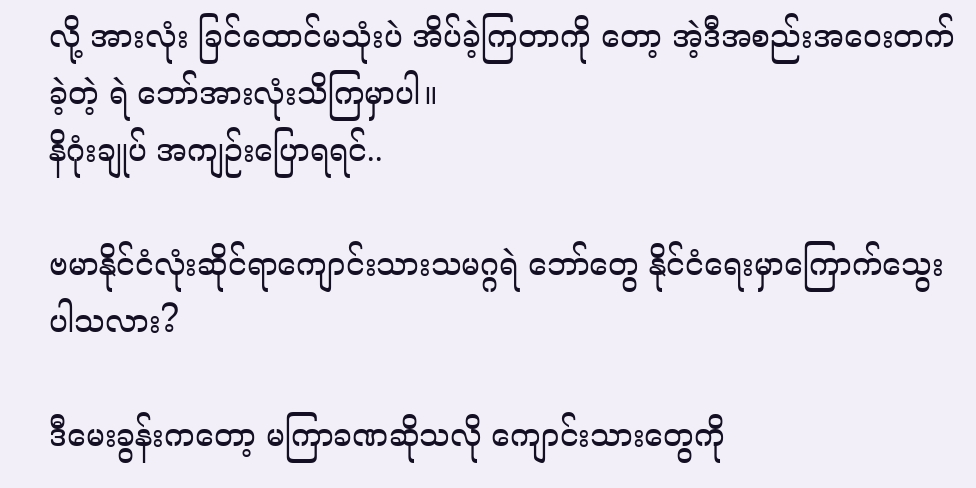လို့ အားလုံး ခြင်ထောင်မသုံးပဲ အိပ်ခဲ့ကြတာကို တော့ အဲ့ဒီအစည်းအဝေးတက်ခဲ့တဲ့ ရဲ ဘော်အားလုံးသိကြမှာပါ။
နိဂုံးချုပ် အကျဉ်းပြောရရင်..

ဗမာနိုင်ငံလုံးဆိုင်ရာကျောင်းသားသမဂ္ဂရဲ ဘော်တွေ နိုင်ငံရေးမှာကြောက်သွေးပါသလား?

ဒီမေးခွန်းကတော့ မကြာခဏဆိုသလို ကျောင်းသားတွေကို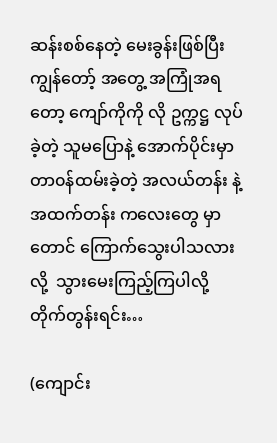ဆန်းစစ်နေတဲ့ မေးခွန်းဖြစ်ပြီး ကျွန်တော့် အတွေ့ အကြုံအရတော့ ကျော်ကိုကို လို ဥက္ကဋ္ဌ လုပ်ခဲ့တဲ့ သူမပြောနဲ့ အောက်ပိုင်းမှာ တာ၀န်ထမ်းခဲ့တဲ့ အလယ်တန်း နဲ့ အထက်တန်း ကလေးတွေ မှာ တောင် ကြောက်သွေးပါသလားလို့  သွားမေးကြည့်ကြပါလို့ တိုက်တွန်းရင်း…

(ကျောင်း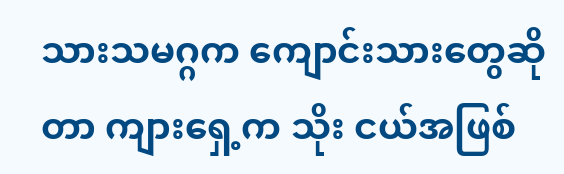သားသမဂ္ဂက ကျောင်းသားတွေဆိုတာ ကျားရှေ့က သိုး ငယ်အဖြစ်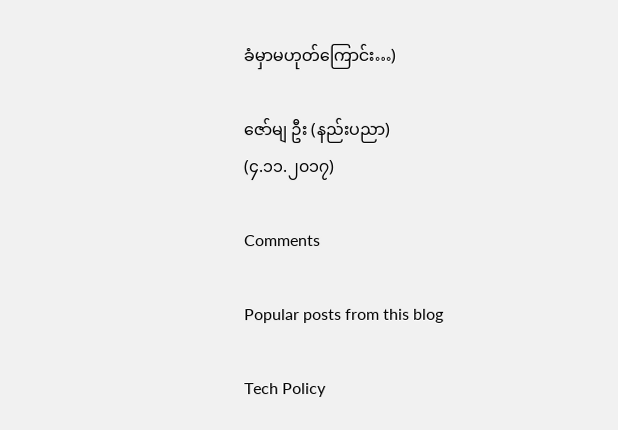ခံမှာမဟုတ်ကြောင်း…)

ဇော်မျ ဦး (နည်းပညာ)
(၄.၁၁.၂၀၁၇)

Comments

Popular posts from this blog

Tech Policy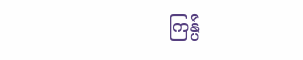ကြန္ပ်ဴ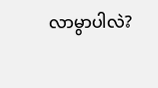လာမွာပါလဲ?